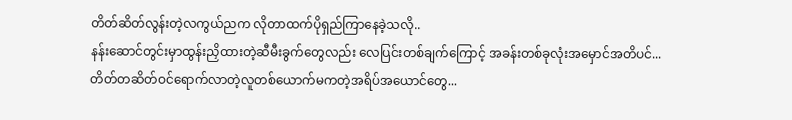တိတ်ဆိတ်လွန်းတဲ့လကွယ်ညက လိုတာထက်ပိုရှည်ကြာနေခဲ့သလို..
နန်းဆောင်တွင်းမှာထွန်းညှိထားတဲ့ဆီမီးခွက်တွေလည်း လေပြင်းတစ်ချက်ကြောင့် အခန်းတစ်ခုလုံးအမှောင်အတိပင်...
တိတ်တဆိတ်ဝင်ရောက်လာတဲ့လူတစ်ယောက်မကတဲ့အရိပ်အယောင်တွေ...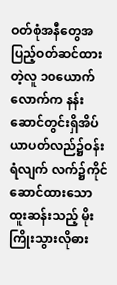ဝတ်စုံအနီတွေအပြည့်ဝတ်ဆင်ထားတဲ့လူ ၁၀ယောက်လောက်က နန်းဆောင်တွင်းရှိအိပ်ယာပတ်လည်၌ဝန်းရံလျက် လက်၌ကိုင်ဆောင်ထားသောထူးဆန်းသည့် မိုးကြိုးသွားလိုဓား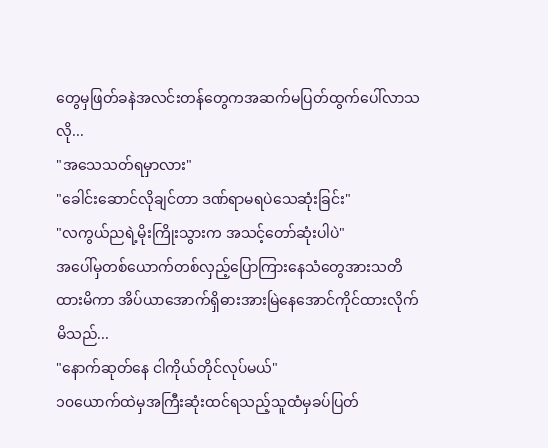တွေမှဖြတ်ခနဲအလင်းတန်တွေကအဆက်မပြတ်ထွက်ပေါ်လာသလို...
"အသေသတ်ရမှာလား"
"ခေါင်းဆောင်လိုချင်တာ ဒဏ်ရာမရပဲသေဆုံးခြင်း"
"လကွယ်ညရဲ့မိုးကြိုးသွားက အသင့်တော်ဆုံးပါပဲ"
အပေါ်မှတစ်ယောက်တစ်လှည့်ပြောကြားနေသံတွေအားသတိထားမိကာ အိပ်ယာအောက်ရှိဓားအားမြဲနေအောင်ကိုင်ထားလိုက်မိသည်...
"နောက်ဆုတ်နေ ငါကိုယ်တိုင်လုပ်မယ်"
၁၀ယောက်ထဲမှအကြီးဆုံးထင်ရသည့်သူထံမှခပ်ပြတ်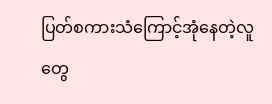ပြတ်စကားသံကြောင့်အုံနေတဲ့လူတွေ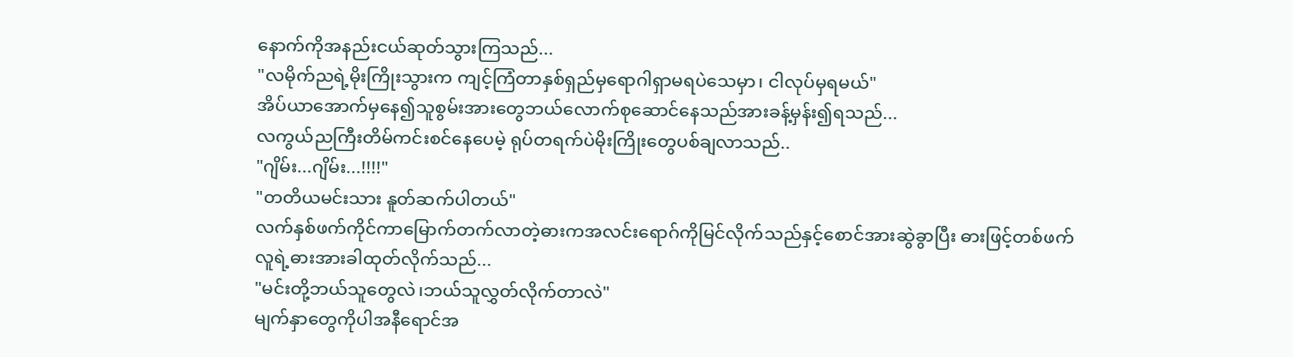နောက်ကိုအနည်းငယ်ဆုတ်သွားကြသည်...
"လမိုက်ညရဲ့မိုးကြိုးသွားက ကျင့်ကြံတာနှစ်ရှည်မှရောဂါရှာမရပဲသေမှာ၊ ငါလုပ်မှရမယ်"
အိပ်ယာအောက်မှနေ၍သူစွမ်းအားတွေဘယ်လောက်စုဆောင်နေသည်အားခန့်မှန်း၍ရသည်...
လကွယ်ညကြီးတိမ်ကင်းစင်နေပေမဲ့ ရုပ်တရက်ပဲမိုးကြိုးတွေပစ်ချလာသည်..
"ဂျိမ်း...ဂျိမ်း...!!!!"
"တတိယမင်းသား နူတ်ဆက်ပါတယ်"
လက်နှစ်ဖက်ကိုင်ကာမြောက်တက်လာတဲ့ဓားကအလင်းရောဂ်ကိုမြင်လိုက်သည်နှင့်စောင်အားဆွဲခွာပြီး ဓားဖြင့်တစ်ဖက်လူရဲ့ဓားအားခါထုတ်လိုက်သည်...
"မင်းတို့ဘယ်သူတွေလဲ၊ဘယ်သူလွှတ်လိုက်တာလဲ"
မျက်နှာတွေကိုပါအနီရောင်အ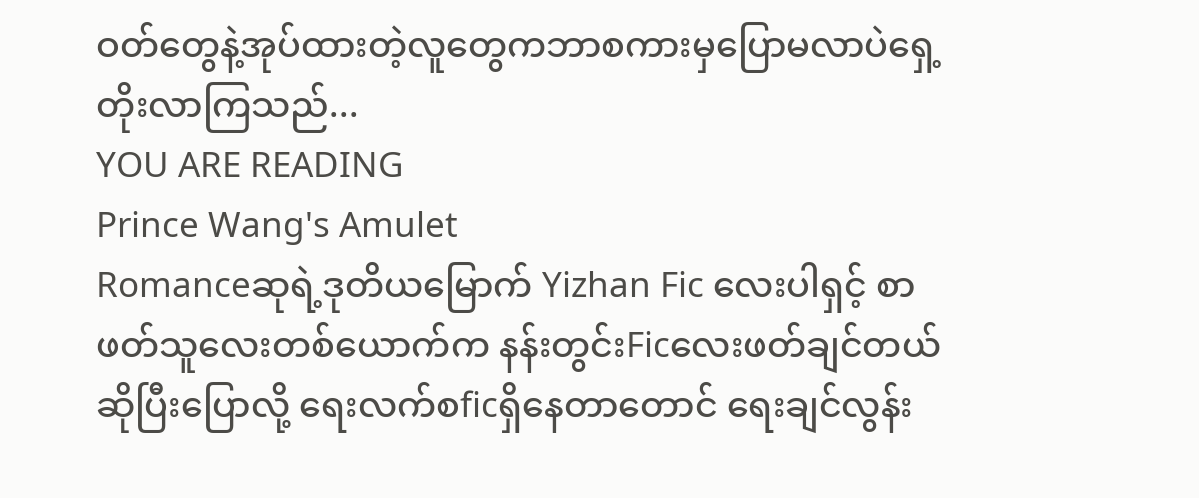ဝတ်တွေနဲ့အုပ်ထားတဲ့လူတွေကဘာစကားမှပြောမလာပဲရှေ့တိုးလာကြသည်...
YOU ARE READING
Prince Wang's Amulet
Romanceဆုရဲ့ဒုတိယမြောက် Yizhan Fic လေးပါရှင့် စာဖတ်သူလေးတစ်ယောက်က နန်းတွင်းFicလေးဖတ်ချင်တယ်ဆိုပြီးပြောလို့ ရေးလက်စficရှိနေတာတောင် ရေးချင်လွန်း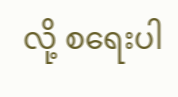လို့ စရေးပါ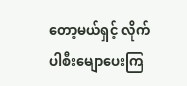တော့မယ်ရှင့် လိုက်ပါစီးမျောပေးကြ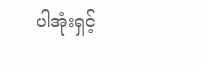ပါအုံးရှင့်